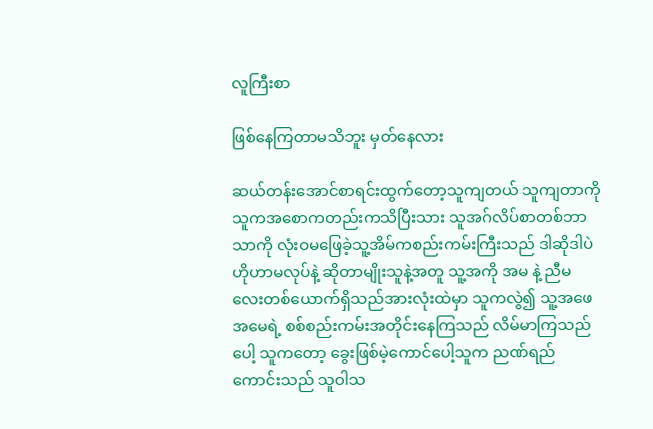လူကြီးစာ

ဖြစ်နေကြတာမသိဘူး မှတ်နေလား

ဆယ်တန်းအောင်စာရင်းထွက်တော့သူကျတယ် သူကျတာကိုသူကအစောကတည်းကသိပြီးသား သူအဂ်လိပ်စာတစ်ဘာသာကို လုံးဝမဖြေခဲ့သူ့အိမ်ကစည်းကမ်းကြီးသည် ဒါဆိုဒါပဲ ဟိုဟာမလုပ်နဲ့ ဆိုတာမျိုးသူနဲ့အတူ သူ့အကို အမ နဲ့ ညီမလေးတစ်ယောက်ရှိသည်အားလုံးထဲမှာ သူကလွဲ၍ သူ့အဖေအမေရဲ့ စစ်စည်းကမ်းအတိုင်းနေကြသည် လိမ်မာကြသည်ပေါ့ သူကတော့ ခွေးဖြစ်မဲ့ကောင်ပေါ့သူက ညဏ်ရည်ကောင်းသည် သူဝါသ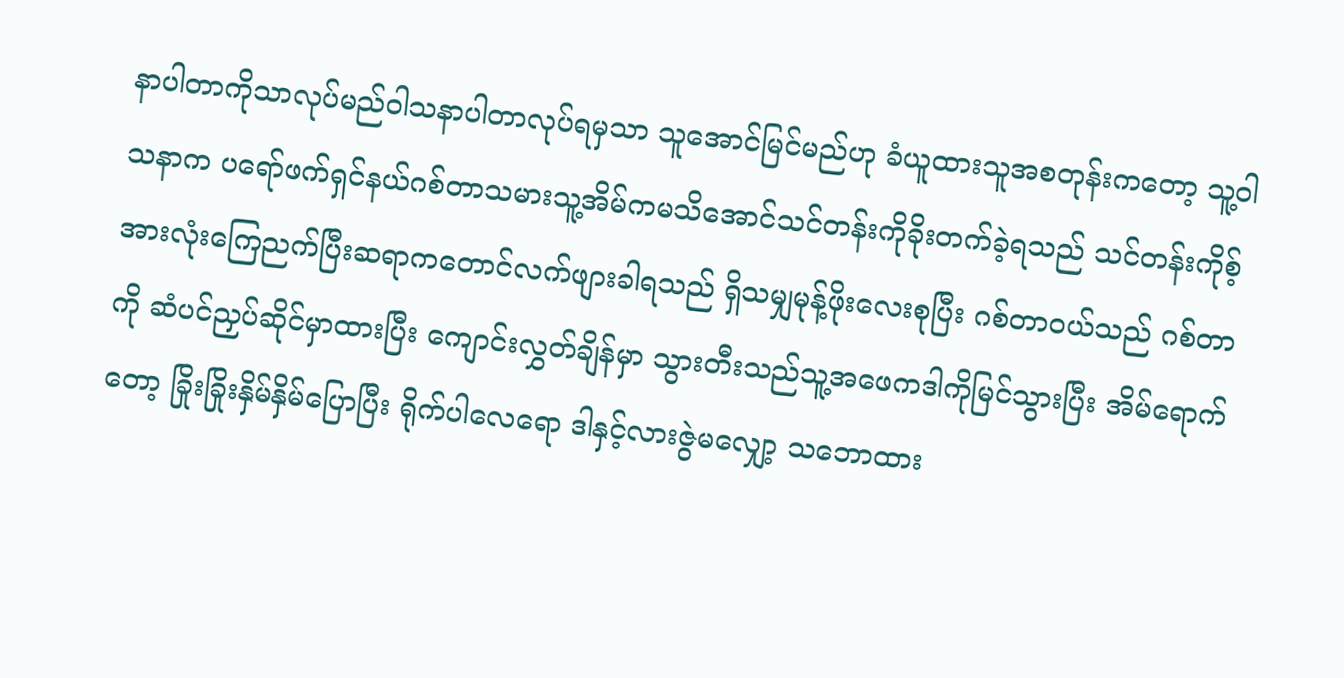နာပါတာကိုသာလုပ်မည်ဝါသနာပါတာလုပ်ရမှသာ သူအောင်မြင်မည်ဟု ခံယူထားသူအစတုန်းကတော့ သူ့ဝါသနာက ပရော်ဖက်ရှင်နယ်ဂစ်တာသမားသူ့အိမ်ကမသိအောင်သင်တန်းကိုခိုးတက်ခဲ့ရသည် သင်တန်းကိုစ့်အားလုံးကြေညက်ပြီးဆရာကတောင်လက်ဖျားခါရသည် ရှိသမျှမုန့်ဖိုးလေးစုပြီး ဂစ်တာဝယ်သည် ဂစ်တာကို ဆံပင်ညှပ်ဆိုင်မှာထားပြီး ကျောင်းလွှတ်ချိန်မှာ သွားတီးသည်သူ့အဖေကဒါကိုမြင်သွားပြီး အိမ်ရောက်တော့ ခြိုးခြိုးနှိမ်နှိမ်ပြောပြီး ရိုက်ပါလေရော ဒါနှင့်လားဇွဲမလျှော့ သဘောထား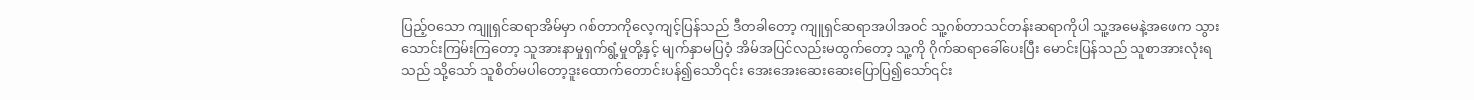ပြည့်ဝသော ကျူရှင်ဆရာအိမ်မှာ ဂစ်တာကိုလေ့ကျင့်ပြန်သည် ဒီတခါတော့ ကျူရှင်ဆရာအပါအဝင် သူ့ဂစ်တာသင်တန်းဆရာကိုပါ သူ့အမေနဲ့အဖေက သွားသောင်းကြမ်းကြတော့ သူအားနာမှုရှက်ရွံ့မှုတို့နှင့် မျက်နှာမပြဝံ့ အိမ်အပြင်လည်းမထွက်တော့ သူ့ကို ဂိုက်ဆရာခေါ်ပေးပြီး မောင်းပြန်သည် သူစာအားလုံးရသည် သို့သော် သူစိတ်မပါတော့ဒူးထောက်တောင်းပန်၍သောိ၎င်း အေးအေးဆေးဆေးပြောပြ၍သော်၎င်း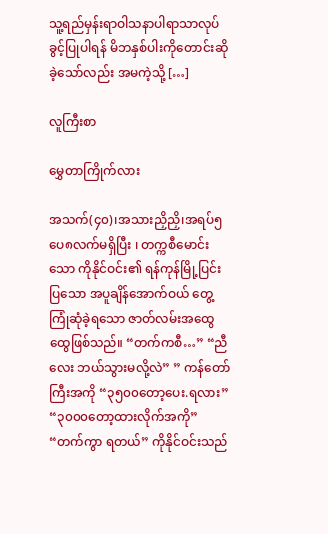သူ့ရည်မှန်းရာဝါသနာပါရာသာလုပ်ခွင့်ပြုပါရန် မိဘနှစ်ပါးကိုတောင်းဆိုခဲ့သော်လည်း အမကဲ့သို့ […]

လူကြီးစာ

မွှေတာကြိုက်လား

အသက်(၄၀)၊အသားညှိညှိ၊အရပ်၅ပေ၈လက်မရှိပြီး ၊ တက္ကစီမောင်းသော ကိုနိုင်ဝင်း၏ ရန်ကုန်မြို့ပြင်းပြသော အပူချိန်အောက်ဝယ် တွေ့ကြုံဆုံခဲ့ရသော ဇာတ်လမ်းအထွေထွေဖြစ်သည်။ “တက်ကစီ…” “ညီလေး ဘယ်သွားမလို့လဲ” ” ကန်တော်ကြီးအကို “၃၅၀၀တော့ပေး.ရလား” “၃၀၀၀တော့ထားလိုက်အကို” “တက်ကွာ ရတယ်” ကိုနိုင်ဝင်းသည်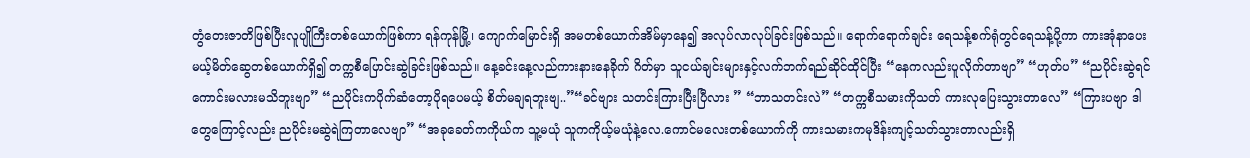တွံတေးဇာတိဖြစ်ပြီးလူပျိုကြီးတစ်ယောက်ဖြစ်ကာ ရန်ကုန်မြို့၊ ကျောက်မြောင်းရှိ အမတစ်ယောက်အိမ်မှာနေ၍ အလုပ်လာလုပ်ခြင်းဖြစ်သည်။ ရောက်ရောက်ချင်း ရေသန့်စက်ရုံတွင်ရေသန့်ပို့ကာ ကားအုံနာပေးမယ့်မိတ်ဆွေတစ်ယောက်ရှိ၍ တက္ကစီပြောင်းဆွဲခြင်းဖြစ်သည်။ နေ့ခင်းနေ့လည်ကားနားနေခိုက် ဂိတ်မှာ သူငယ်ချင်းများနှင့်လက်ဘက်ရည်ဆိုင်ထိုင်ပြီး “နေကလည်းပူလိုက်တာဗျာ” “ဟုတ်ပ” “ညပိုင်းဆွဲရင်ကောင်းမလားမသိဘူးဗျာ” “ညပိုင်းကပိုက်ဆံတော့ပိုရပေမယ့် စိတ်မချရဘူးဗျ..”“ခင်ဗျား သတင်းကြားပြီးပြီလား ” “ဘာသတင်းလဲ” “တက္ကစီသမားကိုသတ် ကားလုပြေးသွားတာလေ” “ကြားပဗျာ ဒါတွေကြောင့်လည်း ညပိုင်းမဆွဲရဲကြတာလေဗျာ” “အခုခေတ်ကကိုယ်က သူ့မယုံ သူကကိုယ့်မယုံနဲ့လေ.ကောင်မလေးတစ်ယောက်ကို ကားသမားကမုဒိန်းကျင့်သတ်သွားတာလည်းရှိ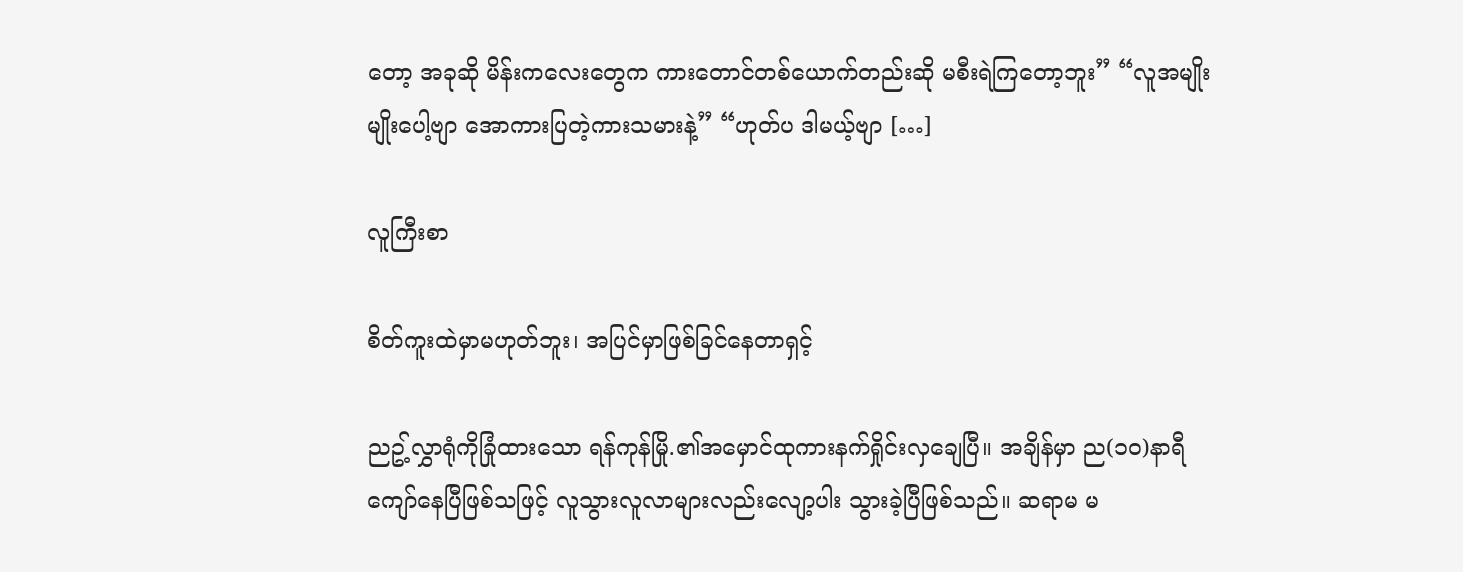တော့ အခုဆို မိန်းကလေးတွေက ကားတောင်တစ်ယောက်တည်းဆို မစီးရဲကြတော့ဘူး” “လူအမျိုးမျိုးပေါ့ဗျာ အောကားပြတဲ့ကားသမားနဲ့” “ဟုတ်ပ ဒါမယ့်ဗျာ […]

လူကြီးစာ

စိတ်ကူးထဲမှာမဟုတ်ဘူး၊ အပြင်မှာဖြစ်ခြင်နေတာရှင့်

ညဥ့်လွှာရုံကိုခြုံထားသော ရန်ကုန်မြို.၏အမှောင်ထုကားနက်ရှိုင်းလှချေပြီ။ အချိန်မှာ ည(၁၀)နာရီကျော်နေပြီဖြစ်သဖြင့် လူသွားလူလာများလည်းလျော့ပါး သွားခဲ့ပြီဖြစ်သည်။ ဆရာမ မ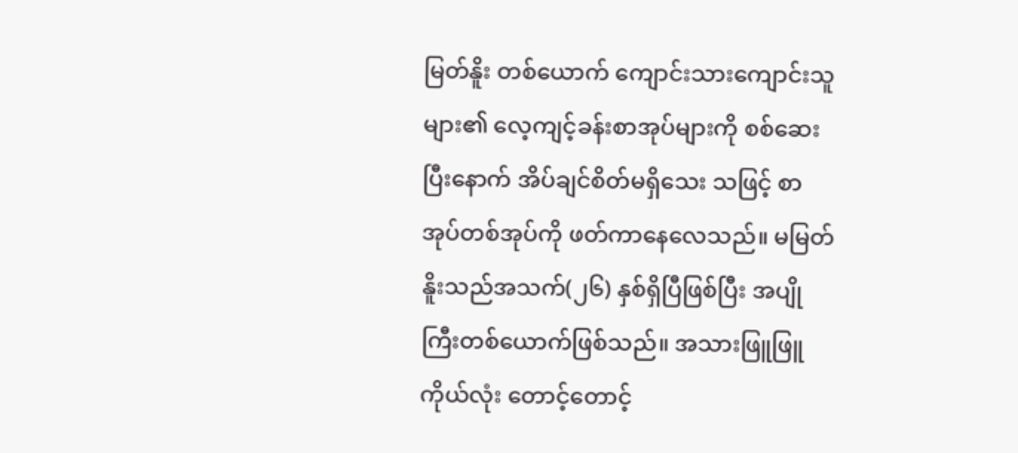မြတ်နိူး တစ်ယောက် ကျောင်းသားကျောင်းသူများ၏ လေ့ကျင့်ခန်းစာအုပ်များကို စစ်ဆေးပြီးနောက် အိပ်ချင်စိတ်မရှိသေး သဖြင့် စာအုပ်တစ်အုပ်ကို ဖတ်ကာနေလေသည်။ မမြတ်နိူးသည်အသက်(၂၆) နှစ်ရှိပြီဖြစ်ပြီး အပျိုကြီးတစ်ယောက်ဖြစ်သည်။ အသားဖြူဖြူကိုယ်လုံး တောင့်တောင့်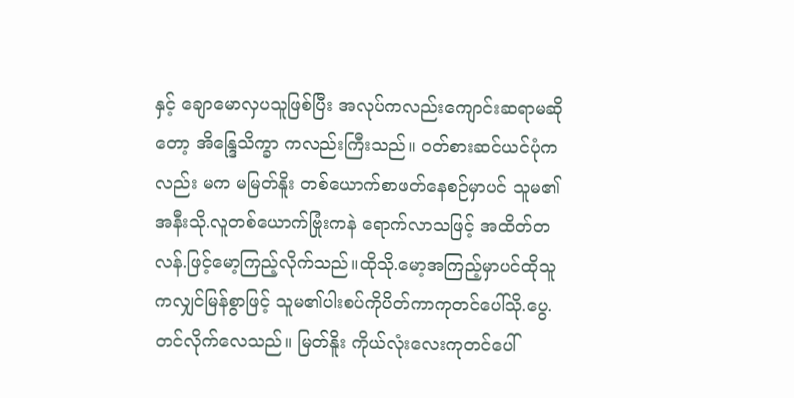နှင့် ချောမောလှပသူဖြစ်ပြီး အလုပ်ကလည်းကျောင်းဆရာမဆိုတော့ အိန္ဒြေသိက္ခာ ကလည်းကြီးသည်။ ဝတ်စားဆင်ယင်ပုံကလည်း မက မမြတ်နိူး တစ်ယောက်စာဖတ်နေစဉ်မှာပင် သူမ၏အနီးသို.လူတစ်ယောက်ဗြုံးကနဲ ရောက်လာသဖြင့် အထိတ်တ လန်.ဖြင့်မော့ကြည့်လိုက်သည်။ထိုသို.မော့အကြည့်မှာပင်ထိုသူကလျှင်မြန်စွာဖြင့် သူမ၏ပါးစပ်ကိုပိတ်ကာကုတင်ပေါ်သို.ပွေ.တင်လိုက်လေသည်။ မြတ်နိူး ကိုယ်လုံးလေးကုတင်ပေါ်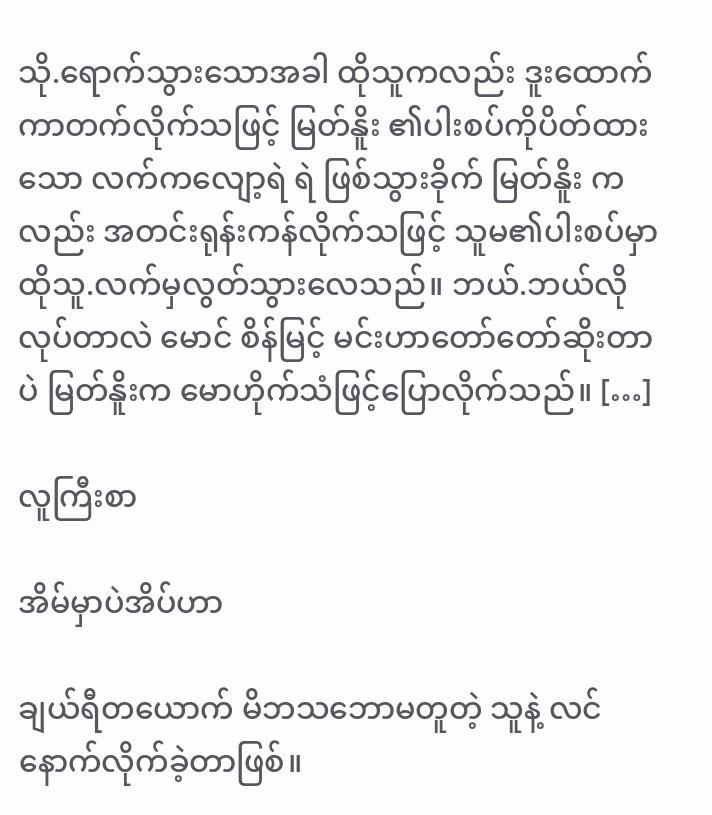သို.ရောက်သွားသောအခါ ထိုသူကလည်း ဒူးထောက်ကာတက်လိုက်သဖြင့် မြတ်နိူး ၏ပါးစပ်ကိုပိတ်ထားသော လက်ကလျော့ရဲ ရဲ ဖြစ်သွားခိုက် မြတ်နိူး ကလည်း အတင်းရုန်းကန်လိုက်သဖြင့် သူမ၏ပါးစပ်မှာ ထိုသူ.လက်မှလွတ်သွားလေသည်။ ဘယ်.ဘယ်လိုလုပ်တာလဲ မောင် စိန်မြင့် မင်းဟာတော်တော်ဆိုးတာပဲ မြတ်နိူးက မောဟိုက်သံဖြင့်ပြောလိုက်သည်။ […]

လူကြီးစာ

အိမ်မှာပဲအိပ်ဟာ

ချယ်ရီတယောက် မိဘသဘောမတူတဲ့ သူနဲ့ လင်နောက်လိုက်ခဲ့တာဖြစ်။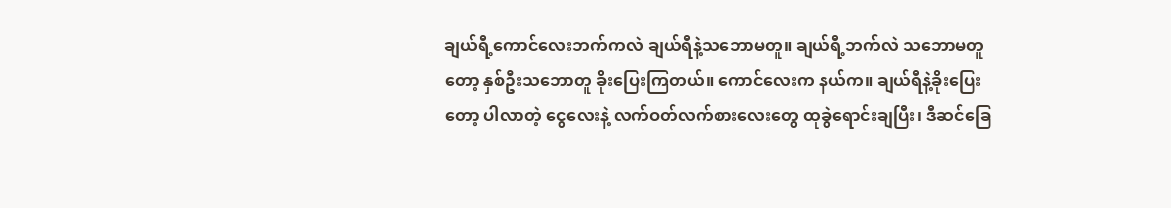ချယ်ရီ့ကောင်လေးဘက်ကလဲ ချယ်ရီနဲ့သဘောမတူ။ ချယ်ရီ့ဘက်လဲ သဘောမတူတော့ နှစ်ဦးသဘောတူ ခိုးပြေးကြတယ်။ ကောင်လေးက နယ်က။ ချယ်ရီနဲ့ခိုးပြေးတော့ ပါလာတဲ့ ငွေလေးနဲ့ လက်ဝတ်လက်စားလေးတွေ ထုခွဲရောင်းချပြီး၊ ဒီဆင်ခြေ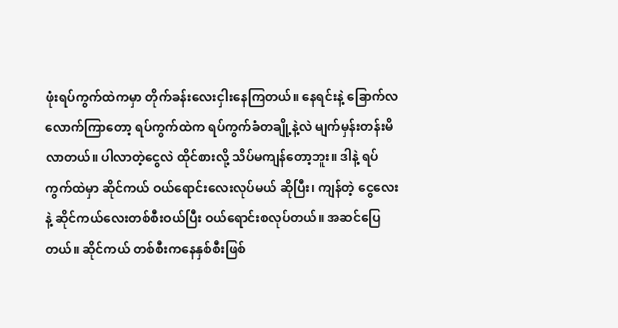ဖုံးရပ်ကွက်ထဲကမှာ တိုက်ခန်းလေးငှါးနေကြတယ်။ နေရင်းနဲ့ ခြောက်လလောက်ကြာတော့ ရပ်ကွက်ထဲက ရပ်ကွက်ခံတချို့နဲ့လဲ မျက်မှန်းတန်းမိလာတယ်။ ပါလာတဲ့ငွေလဲ ထိုင်စားလို့ သိပ်မကျန်တော့ဘူး။ ဒါနဲ့ ရပ်ကွက်ထဲမှာ ဆိုင်ကယ် ဝယ်ရောင်းလေးလုပ်မယ် ဆိုပြီး၊ ကျန်တဲ့ ငွေလေးနဲ့ ဆိုင်ကယ်လေးတစ်စီးဝယ်ပြီး ဝယ်ရောင်းစလုပ်တယ်။ အဆင်ပြေတယ်။ ဆိုင်ကယ် တစ်စီးကနေနှစ်စီးဖြစ်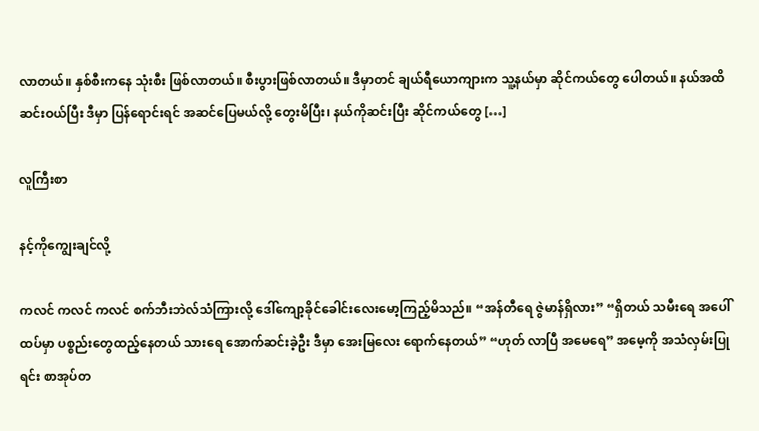လာတယ်။ နှစ်စီးကနေ သုံးစီး ဖြစ်လာတယ်။ စီးပွားဖြစ်လာတယ်။ ဒီမှာတင် ချယ်ရီယောကျားက သူ့နယ်မှာ ဆိုင်ကယ်တွေ ပေါတယ်။ နယ်အထိဆင်းဝယ်ပြီး ဒီမှာ ပြန်ရောင်းရင် အဆင်ပြေမယ်လို့ တွေးမိပြီး၊ နယ်ကိုဆင်းပြီး ဆိုင်ကယ်တွေ […]

လူကြီးစာ

နင့်ကိုကျွေးချင်လို့

ကလင် ကလင် ကလင် စက်ဘီးဘဲလ်သံကြားလို့ ဒေါ်ကျော့ခိုင်ခေါင်းလေးမော့ကြည့်မိသည်။ “အန်တီရေ ဇွဲမာန်ရှိလား” “ရှိတယ် သမီးရေ အပေါ်ထပ်မှာ ပစ္စည်းတွေထည့်နေတယ် သားရေ အောက်ဆင်းခဲ့ဦး ဒီမှာ အေးမြလေး ရောက်နေတယ်” “ဟုတ် လာပြီ အမေရေ” အမေ့ကို အသံလှမ်းပြုရင်း စာအုပ်တ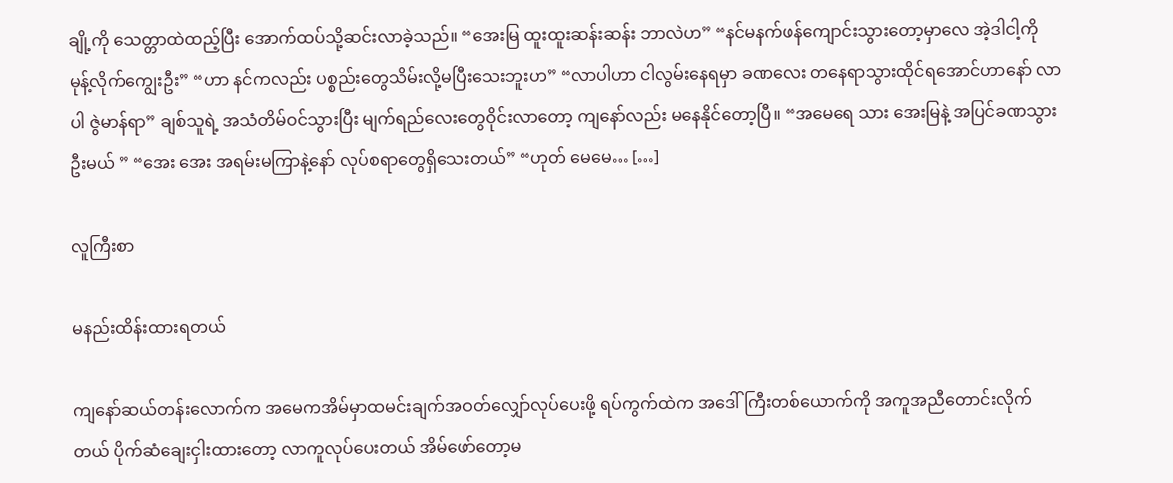ချို့ကို သေတ္တာထဲထည့်ပြီး အောက်ထပ်သို့ဆင်းလာခဲ့သည်။ “အေးမြ ထူးထူးဆန်းဆန်း ဘာလဲဟ” “နင်မနက်ဖန်ကျောင်းသွားတော့မှာလေ အဲ့ဒါငါ့ကို မုန့်လိုက်ကျွေးဦး” “ဟာ နင်ကလည်း ပစ္စည်းတွေသိမ်းလို့မပြီးသေးဘူးဟ” “လာပါဟာ ငါလွမ်းနေရမှာ ခဏလေး တနေရာသွားထိုင်ရအောင်ဟာနော် လာပါ ဇွဲမာန်ရာ” ချစ်သူရဲ့ အသံတိမ်ဝင်သွားပြီး မျက်ရည်လေးတွေဝိုင်းလာတော့ ကျနော်လည်း မနေနိုင်တော့ပြီ။ “အမေရေ သား အေးမြနဲ့ အပြင်ခဏသွားဦးမယ် ” “အေး အေး အရမ်းမကြာနဲ့နော် လုပ်စရာတွေရှိသေးတယ်” “ဟုတ် မေမေ… […]

လူကြီးစာ

မနည်းထိန်းထားရတယ်

ကျနော်ဆယ်တန်းလောက်က အမေကအိမ်မှာထမင်းချက်အဝတ်လျှော်လုပ်ပေးဖို့ ရပ်ကွက်ထဲက အဒေါ်ကြီးတစ်ယောက်ကို အကူအညီတောင်းလိုက်တယ် ပိုက်ဆံချေးငှါးထားတော့ လာကူလုပ်ပေးတယ် အိမ်ဖော်တော့မ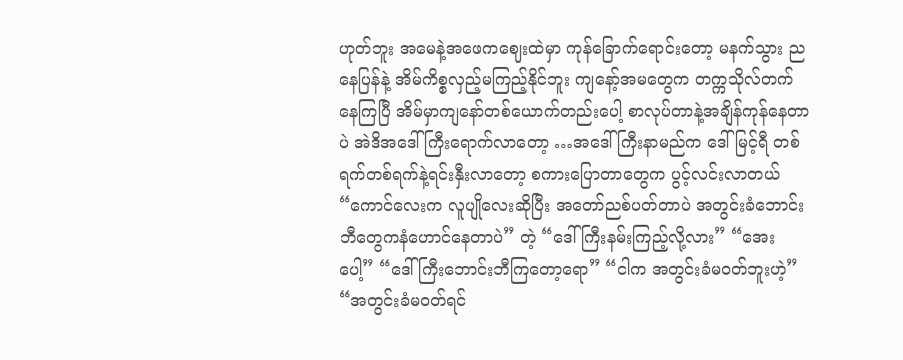ဟုတ်ဘူး အမေနဲ့အဖေကဈေးထဲမှာ ကုန်ခြောက်ရောင်းတော့ မနက်သွား ညနေပြန်နဲ့ အိမ်ကိစ္စလှည့်မကြည့်နိုင်ဘူး ကျနော့်အမတွေက တက္ကသိုလ်တက်နေကြပြီ အိမ်မှာကျနော်တစ်ယောက်တည်းပေါ့ စာလုပ်တာနဲ့အချိန်ကုန်နေတာပဲ အဲဒိအဒေါ်ကြီးရောက်လာတော့ …အဒေါ်ကြီးနာမည်က ဒေါ်မြင့်ရီ တစ်ရက်တစ်ရက်နဲ့ရင်းနှီးလာတော့ စကားပြောတာတွေက ပွင့်လင်းလာတယ် “ကောင်လေးက လူပျိုလေးဆိုပြီး အတော်ညစ်ပတ်တာပဲ အတွင်းခံဘောင်းဘီတွေကနံဟောင်နေတာပဲ” တဲ့ “ဒေါ်ကြီးနမ်းကြည့်လို့လား” “အေးပေါ့” “ဒေါ်ကြီးဘောင်းဘီကြတော့ရော” “ငါက အတွင်းခံမဝတ်ဘူးဟဲ့” “အတွင်းခံမဝတ်ရင်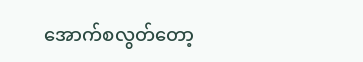အောက်စလွတ်တော့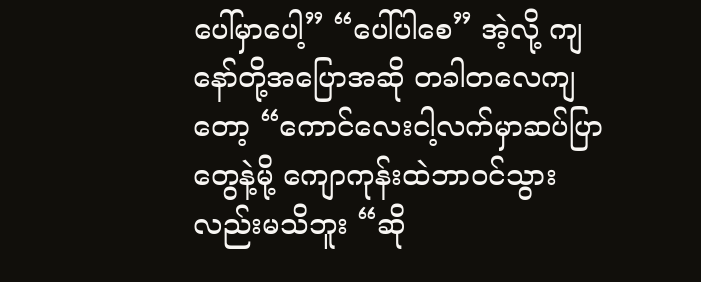ပေါ်မှာပေါ့” “ပေါ်ပါစေ” အဲ့လို့ ကျနော်တို့အပြောအဆို တခါတလေကျတော့ “ကောင်လေးငါ့လက်မှာဆပ်ပြာတွေနဲ့မို့ ကျောကုန်းထဲဘာဝင်သွားလည်းမသိဘူး “ဆို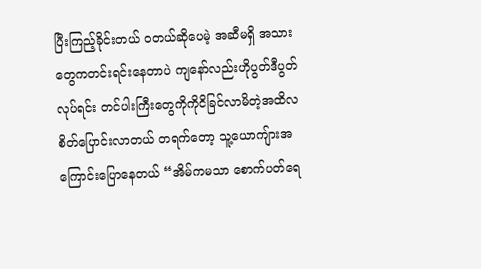ပြီးကြည့်ခိုင်းတယ် ဝတယ်ဆိုပေမဲ့ အဆီမရှိ အသားတွေကတင်းရင်းနေတာပဲ ကျနော်လည်းဟိုပွတ်ဒီပွတ်လုပ်ရင်း တင်ပါးကြီးတွေကိုကိုငိခြင်လာမိတဲ့အထိလစိတ်ပြောင်းလာတယ် တရက်တော့ သူ့ယောကျ်ားအကြောင်းပြောနေတယ် “အိမ်ကမသာ စောက်ပတ်ရေ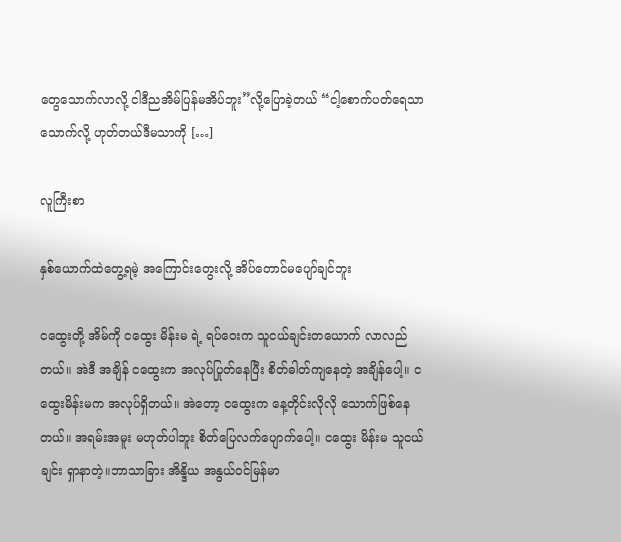တွေသောက်လာလို့ ငါဒီညအိမ်ပြန်မအိပ်ဘူး”လို့ပြောခဲ့တယ် “ငါ့စောက်ပတ်ရေသာသောက်လို့ ဟုတ်တယ်ဒီမသာကို […]

လူကြီးစာ

နှစ်ယောက်ထဲတွေ့ရမဲ့ အကြောင်းတွေးလို့ အိပ်တောင်မပျော်ချင်ဘူး

ငထွေးတို့ အိမ်ကို ငထွေး မိန်းမ ရဲ့ ရပ်ဝေးက သူငယ်ချင်းတယောက် လာလည်တယ်။ အဲဒီ အချိန် ငထွေးက အလုပ်ပြုတ်နေပြီး စိတ်ဓါတ်ကျနေတဲ့ အချိန်ပေါ့။ ငထွေးမိန်းမက အလုပ်ရှိတယ်။ အဲတော့ ငထွေးက နေ့တိုင်းလိုလို သောက်ဖြစ်နေတယ်။ အရမ်းအမူး မဟုတ်ပါဘူး စိတ်ပြေလက်ပျောက်ပေါ့။ ငထွေး မိန်းမ သူငယ်ချင်း ရှာနာတဲ့။ဘာသာခြား အိန္ဒိယ အနွယ်ဝင်မြန်မာ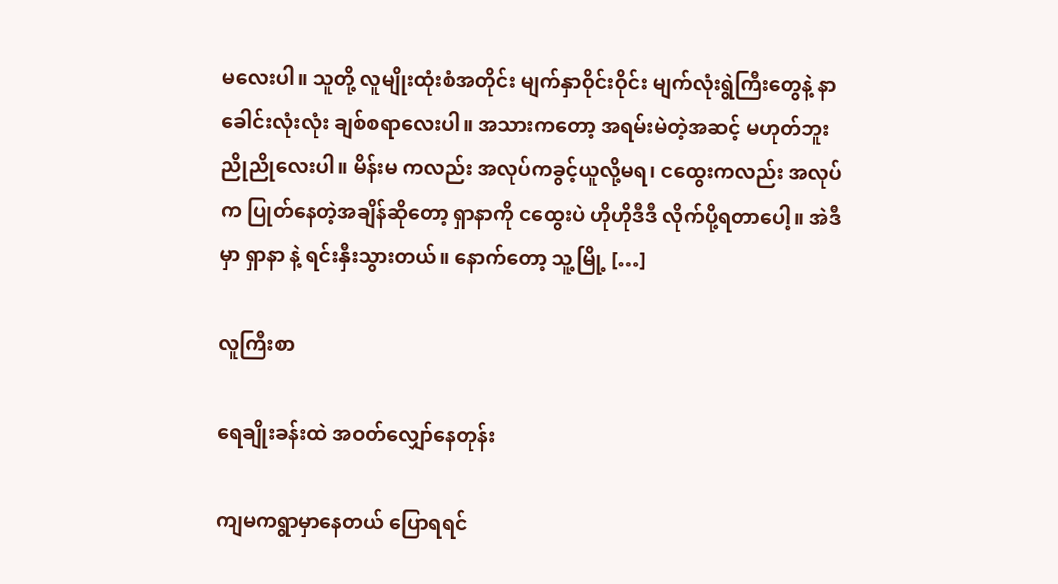မလေးပါ။ သူတို့ လူမျိုးထုံးစံအတိုင်း မျက်နှာဝိုင်းဝိုင်း မျက်လုံးရွဲကြီးတွေနဲ့ နာခေါင်းလုံးလုံး ချစ်စရာလေးပါ။ အသားကတော့ အရမ်းမဲတဲ့အဆင့် မဟုတ်ဘူး ညိုညိုလေးပါ။ မိန်းမ ကလည်း အလုပ်ကခွင့်ယူလို့မရ၊ ငထွေးကလည်း အလုပ်က ပြုတ်နေတဲ့အချိန်ဆိုတော့ ရှာနာကို ငထွေးပဲ ဟိုဟိုဒီဒီ လိုက်ပို့ရတာပေါ့။ အဲဒီမှာ ရှာနာ နဲ့ ရင်းနှီးသွားတယ်။ နောက်တော့ သူ့မြို့ […]

လူကြီးစာ

ရေချိုးခန်းထဲ အဝတ်လျှော်နေတုန်း

ကျမကရွာမှာနေတယ် ပြောရရင်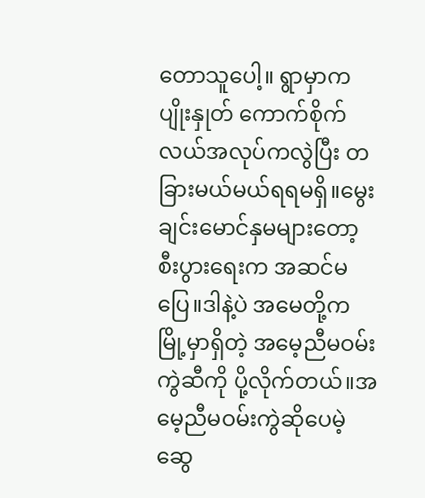တောသူပေါ့။ ရွာမှာက ပျိုးနှုတ် ကောက်စိုက် လယ်အလုပ်ကလွဲပြီး တခြားမယ်မယ်ရရမရှိ။မွေးချင်းမောင်နှမများတော့ စီးပွားရေးက အဆင်မပြေ။ဒါနဲ့ပဲ အမေတို့ကမြို့မှာရှိတဲ့ အမေ့ညီမဝမ်းကွဲဆီကို ပို့လိုက်တယ်။အမေ့ညီမဝမ်းကွဲဆိုပေမဲ့ ဆွေ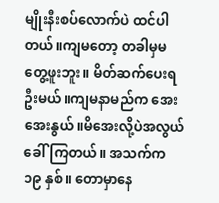မျိုးနီးစပ်လောက်ပဲ ထင်ပါတယ်။ကျမတော့ တခါမှမတွေ့ဖူးဘူး။ မိတ်ဆက်ပေးရဦးမယ်။ကျမနာမည်က အေးအေးနွယ်။မိအေးလို့ပဲအလွယ်ခေါ်ကြတယ်။ အသက်က ၁၉ နှစ်။ တောမှာနေ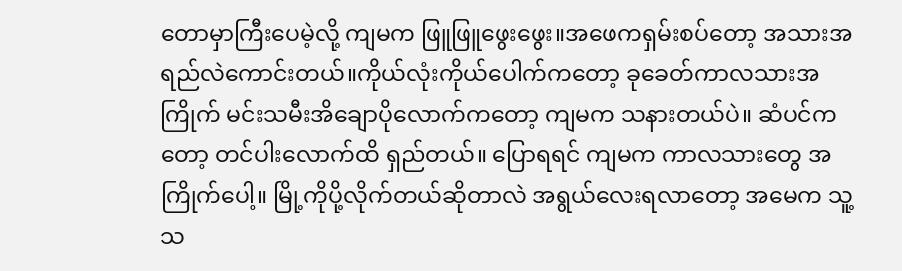တောမှာကြီးပေမဲ့လို့ ကျမက ဖြူဖြူဖွေးဖွေး။အဖေကရှမ်းစပ်တော့ အသားအရည်လဲကောင်းတယ်။ကိုယ်လုံးကိုယ်ပေါက်ကတော့ ခုခေတ်ကာလသားအကြိုက် မင်းသမီးအိချောပိုလောက်ကတော့ ကျမက သနားတယ်ပဲ။ ဆံပင်ကတော့ တင်ပါးလောက်ထိ ရှည်တယ်။ ပြောရရင် ကျမက ကာလသားတွေ အကြိုက်ပေါ့။ မြို့ကိုပို့လိုက်တယ်ဆိုတာလဲ အရွယ်လေးရလာတော့ အမေက သူ့သ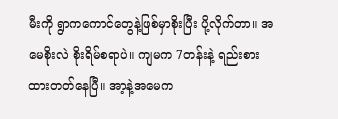မီးကို ရွာကကောင်တွေနဲ့ဖြစ်မှာစိုးပြီး ပို့လိုက်တာ။ အမေစိုးလဲ စိုးရိမ်စရာပဲ။ ကျမက 7တန်းနဲ့ ရည်းစားထားတတ်နေပြီ။ အာ့နဲ့အမေက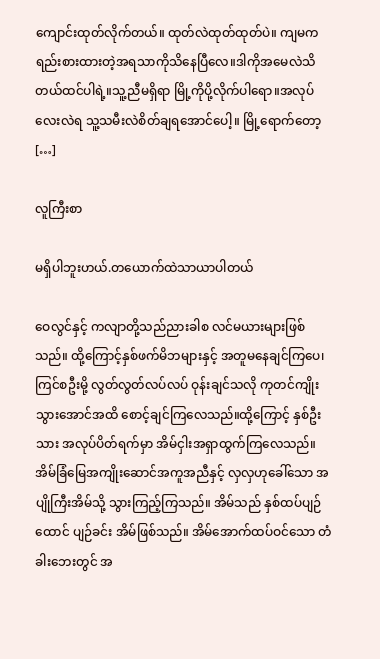ကျောင်းထုတ်လိုက်တယ်။ ထုတ်လဲထုတ်ထုတ်ပဲ။ ကျမက ရည်းစားထားတဲ့အရသာကိုသိနေပြီလေ။ဒါကိုအမေလဲသိတယ်ထင်ပါရဲ့။သူ့ညီမရှိရာ မြို့ကိုပို့လိုက်ပါရော။အလုပ်လေးလဲရ သူ့သမီးလဲစိတ်ချရအောင်ပေါ့။ မြို့ရောက်တော့ […]

လူကြီးစာ

မရှိပါဘူးဟယ်.တယောက်ထဲသာယာပါတယ်

ဝေလွင်နှင့် ကလျာတို့သည်ညားခါစ လင်မယားများဖြစ်သည်။ ထို့ကြောင့်နှစ်ဖက်မိဘများနှင့် အတူမနေချင်ကြပေ၊ ကြင်စဦးမို့ လွတ်လွတ်လပ်လပ် ဝုန်းချင်သလို ကုတင်ကျိုးသွားအောင်အထိ စောင့်ချင်ကြလေသည်။ထို့ကြောင့် နှစ်ဦးသား အလုပ်ပိတ်ရက်မှာ အိမ်ငှါးအရှာထွက်ကြလေသည်။ အိမ်ခြံမြေအကျိုးဆောင်အကူအညီနှင့် လှလှဟုခေါ်သော အပျိုကြီးအိမ်သို့ သွားကြည့်ကြသည်။ အိမ်သည် နှစ်ထပ်ပျဉ်ထောင် ပျဉ်ခင်း အိမ်ဖြစ်သည်။ အိမ်အောက်ထပ်ဝင်သော တံခါးဘေးတွင် အ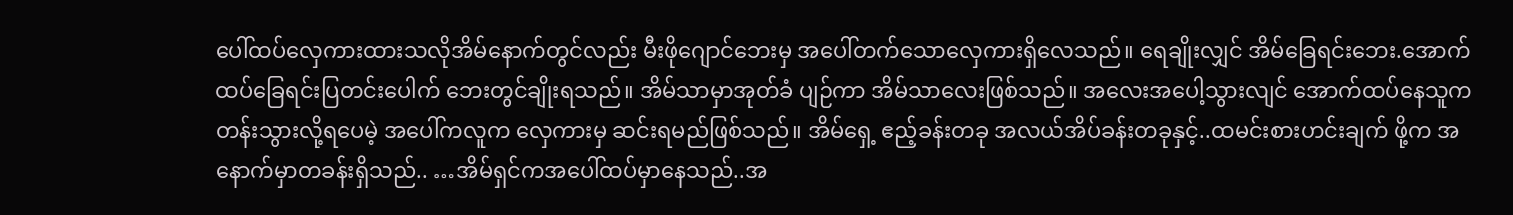ပေါ်ထပ်လှေကားထားသလိုအိမ်နောက်တွင်လည်း မီးဖိုဂျောင်ဘေးမှ အပေါ်တက်သောလှေကားရှိလေသည်။ ရေချိုးလျှင် အိမ်ခြေရင်းဘေး.အောက်ထပ်ခြေရင်းပြတင်းပေါက် ဘေးတွင်ချိုးရသည်။ အိမ်သာမှာအုတ်ခံ ပျဉ်ကာ အိမ်သာလေးဖြစ်သည်။ အလေးအပေါ့သွားလျင် အောက်ထပ်နေသူက တန်းသွားလို့ရပေမဲ့ အပေါ်ကလူက လှေကားမှ ဆင်းရမည်ဖြစ်သည်။ အိမ်ရှေ့ ဧည့်ခန်းတခု အလယ်အိပ်ခန်းတခုနှင့်..ထမင်းစားဟင်းချက် ဖို့က အနောက်မှာတခန်းရှိသည်.. …အိမ်ရှင်ကအပေါ်ထပ်မှာနေသည်..အ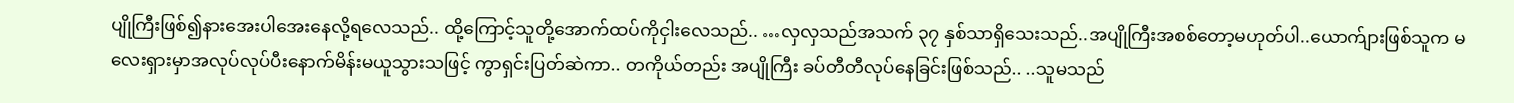ပျိုကြီးဖြစ်၍နားအေးပါအေးနေလို့ရလေသည်.. ထို့ကြောင့်သူတို့အောက်ထပ်ကိုငှါးလေသည်.. …လှလှသည်အသက် ၃၇ နှစ်သာရှိသေးသည်..အပျိုကြီးအစစ်တော့မဟုတ်ပါ..ယောက်ျားဖြစ်သူက မလေးရှားမှာအလုပ်လုပ်ပီးနောက်မိန်းမယူသွားသဖြင့် ကွာရှင်းပြတ်ဆဲကာ.. တကိုယ်တည်း အပျိုကြီး ခပ်တီတီလုပ်နေခြင်းဖြစ်သည်.. ..သူမသည်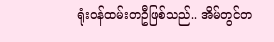ရုံးဝန်ထမ်းတဦဖြစ်သည်.. အိမ်တွင်တ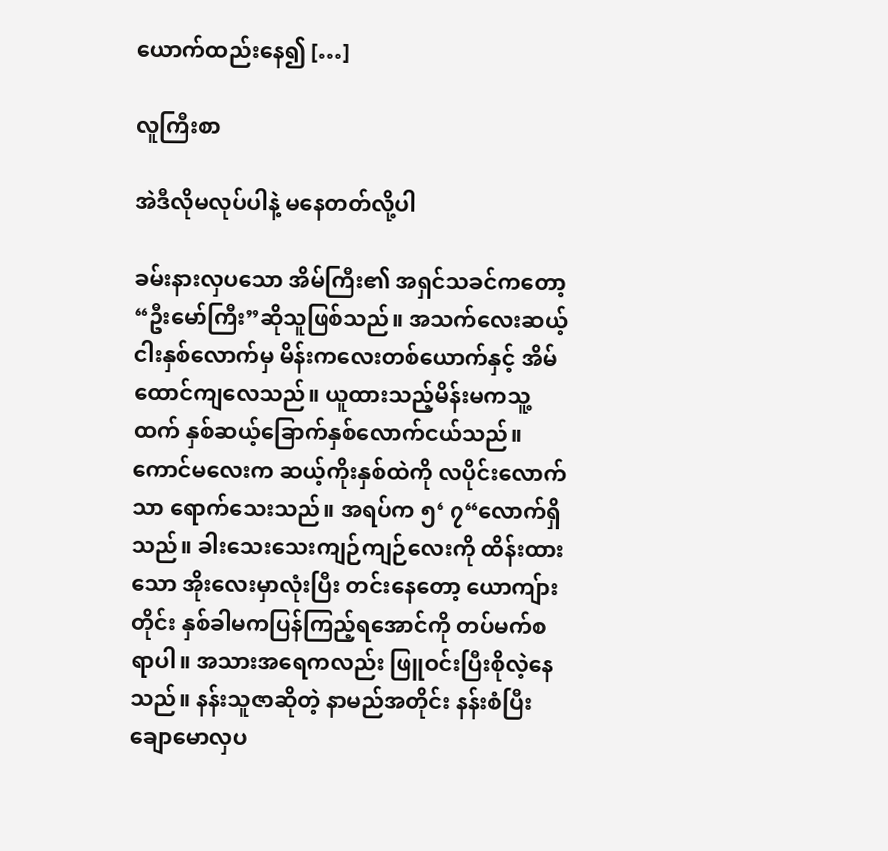ယောက်ထည်းနေ၍ […]

လူကြီးစာ

အဲဒီလိုမလုပ်ပါနဲ့ မနေတတ်လို့ပါ

ခမ်းနားလှပသော အိမ်ကြီး၏ အရှင်သခင်ကတော့ “ဦးမော်ကြီး”ဆိုသူဖြစ်သည်။ အသက်လေးဆယ့်ငါးနှစ်လောက်မှ မိန်းကလေးတစ်ယောက်နှင့် အိမ်ထောင်ကျလေသည်။ ယူထားသည့်မိန်းမကသူ့ထက် နှစ်ဆယ့်ခြောက်နှစ်လောက်ငယ်သည်။ကောင်မလေးက ဆယ့်ကိုးနှစ်ထဲကို လပိုင်းလောက်သာ ရောက်သေးသည်။ အရပ်က ၅‘ ၇“လောက်ရှိသည်။ ခါးသေးသေးကျဉ်ကျဉ်လေးကို ထိန်းထားသော အိုးလေးမှာလုံးပြီး တင်းနေတော့ ယောကျ်ားတိုင်း နှစ်ခါမကပြန်ကြည့်ရအောင်ကို တပ်မက်စရာပါ။ အသားအရေကလည်း ဖြူဝင်းပြီးစိုလဲ့နေသည်။ နန်းသူဇာဆိုတဲ့ နာမည်အတိုင်း နန်းစံပြီး ချောမောလှပ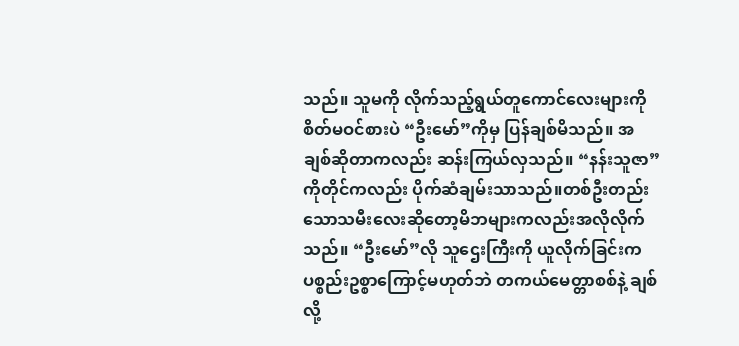သည်။ သူမကို လိုက်သည့်ရွယ်တူကောင်လေးများကို စိတ်မဝင်စားပဲ “ဦးမော်”ကိုမှ ပြန်ချစ်မိသည်။ အချစ်ဆိုတာကလည်း ဆန်းကြယ်လှသည်။ “နန်းသူဇာ”ကိုတိုင်ကလည်း ပိုက်ဆံချမ်းသာသည်။တစ်ဦးတည်းသောသမီးလေးဆိုတော့မိဘများကလည်းအလိုလိုက်သည်။ “ဦးမော်”လို သူဌေးကြီးကို ယူလိုက်ခြင်းက ပစ္စည်းဥစ္စာကြောင့်မဟုတ်ဘဲ တကယ်မေတ္တာစစ်နဲ့ ချစ်လို့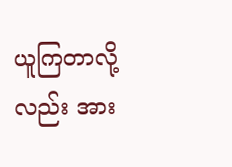ယူကြတာလို့လည်း အား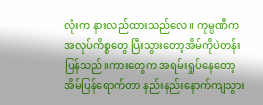လုံးက နားလည်ထားသည်လေ။ ကုမ္ပဏီက အလုပ်ကိစ္စတွေ ပြီးသွားတော့အိမ်ကိုပဲတန်းပြန်သည်။ကားတွေက အရမ်းရှုပ်နေတော့ အိမ်ပြန်ရောက်တာ နည်းနည်းနောက်ကျသွား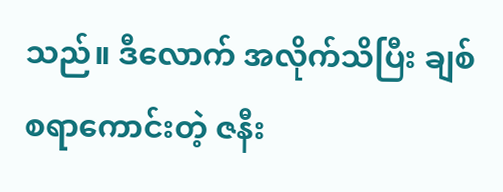သည်။ ဒီလောက် အလိုက်သိပြီး ချစ်စရာကောင်းတဲ့ ဇနီး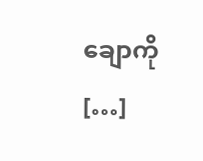ချောကို […]